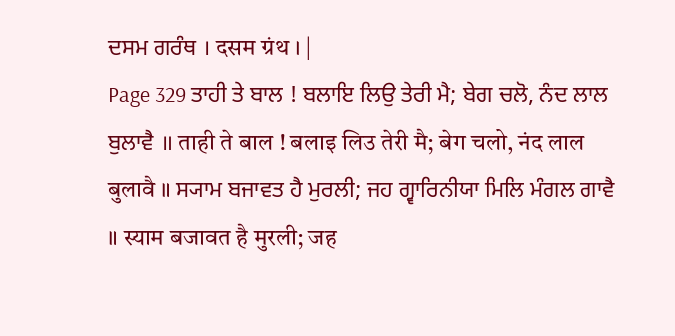ਦਸਮ ਗਰੰਥ । दसम ग्रंथ । |
Page 329 ਤਾਹੀ ਤੇ ਬਾਲ ! ਬਲਾਇ ਲਿਉ ਤੇਰੀ ਮੈ; ਬੇਗ ਚਲੋ, ਨੰਦ ਲਾਲ ਬੁਲਾਵੈ ॥ ताही ते बाल ! बलाइ लिउ तेरी मै; बेग चलो, नंद लाल बुलावै ॥ ਸ੍ਯਾਮ ਬਜਾਵਤ ਹੈ ਮੁਰਲੀ; ਜਹ ਗ੍ਵਾਰਿਨੀਯਾ ਮਿਲਿ ਮੰਗਲ ਗਾਵੈ ॥ स्याम बजावत है मुरली; जह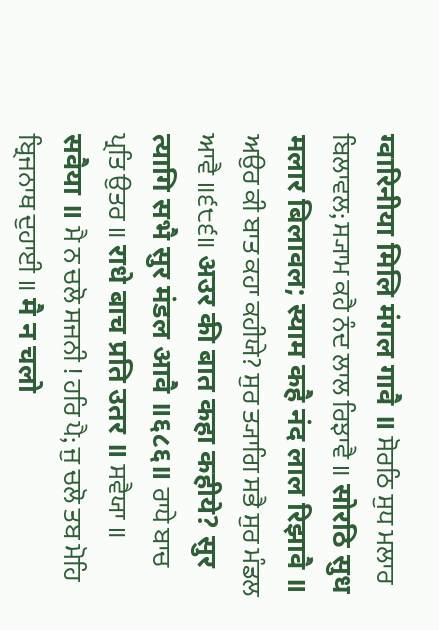ग्वारिनीया मिलि मंगल गावै ॥ ਸੋਰਠਿ ਸੁਧ ਮਲਾਰ ਬਿਲਾਵਲ; ਸ੍ਯਾਮ ਕਹੈ ਨੰਦ ਲਾਲ ਰਿਝਾਵੈ ॥ सोरठि सुध मलार बिलावल; स्याम कहै नंद लाल रिझावै ॥ ਅਉਰ ਕੀ ਬਾਤ ਕਹਾ ਕਹੀਯੇ? ਸੁਰ ਤ੍ਯਾਗਿ ਸਭੈ ਸੁਰ ਮੰਡਲ ਆਵੈ ॥੬੮੬॥ अउर की बात कहा कहीये? सुर त्यागि सभै सुर मंडल आवै ॥६८६॥ ਰਾਧੇ ਬਾਚ ਪ੍ਰਤਿ ਉਤਰ ॥ राधे बाच प्रति उतर ॥ ਸਵੈਯਾ ॥ सवैया ॥ ਮੈ ਨ ਚਲੋ ਸਜਨੀ ! ਹਰਿ ਪੈ; ਜੁ ਚਲੋ ਤਬ ਮੋਹਿ ਬ੍ਰਿਜਨਾਥ ਦੁਹਾਈ ॥ मै न चलो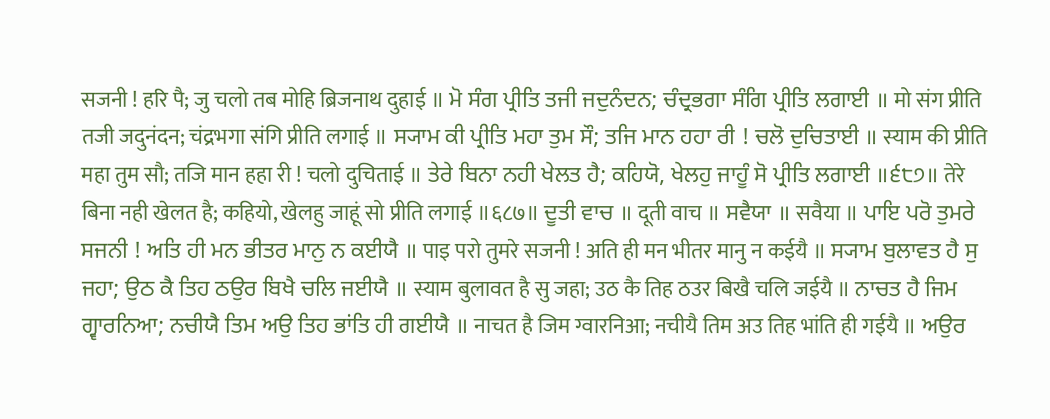सजनी ! हरि पै; जु चलो तब मोहि ब्रिजनाथ दुहाई ॥ ਮੋ ਸੰਗ ਪ੍ਰੀਤਿ ਤਜੀ ਜਦੁਨੰਦਨ; ਚੰਦ੍ਰਭਗਾ ਸੰਗਿ ਪ੍ਰੀਤਿ ਲਗਾਈ ॥ मो संग प्रीति तजी जदुनंदन; चंद्रभगा संगि प्रीति लगाई ॥ ਸ੍ਯਾਮ ਕੀ ਪ੍ਰੀਤਿ ਮਹਾ ਤੁਮ ਸੌ; ਤਜਿ ਮਾਨ ਹਹਾ ਰੀ ! ਚਲੋ ਦੁਚਿਤਾਈ ॥ स्याम की प्रीति महा तुम सौ; तजि मान हहा री ! चलो दुचिताई ॥ ਤੇਰੇ ਬਿਨਾ ਨਹੀ ਖੇਲਤ ਹੈ; ਕਹਿਯੋ, ਖੇਲਹੁ ਜਾਹੂੰ ਸੋ ਪ੍ਰੀਤਿ ਲਗਾਈ ॥੬੮੭॥ तेरे बिना नही खेलत है; कहियो, खेलहु जाहूं सो प्रीति लगाई ॥६८७॥ ਦੂਤੀ ਵਾਚ ॥ दूती वाच ॥ ਸਵੈਯਾ ॥ सवैया ॥ ਪਾਇ ਪਰੋ ਤੁਮਰੇ ਸਜਨੀ ! ਅਤਿ ਹੀ ਮਨ ਭੀਤਰ ਮਾਨੁ ਨ ਕਈਯੈ ॥ पाइ परो तुमरे सजनी ! अति ही मन भीतर मानु न कईयै ॥ ਸ੍ਯਾਮ ਬੁਲਾਵਤ ਹੈ ਸੁ ਜਹਾ; ਉਠ ਕੈ ਤਿਹ ਠਉਰ ਬਿਖੈ ਚਲਿ ਜਈਯੈ ॥ स्याम बुलावत है सु जहा; उठ कै तिह ठउर बिखै चलि जईयै ॥ ਨਾਚਤ ਹੈ ਜਿਮ ਗ੍ਵਾਰਨਿਆ; ਨਚੀਯੈ ਤਿਮ ਅਉ ਤਿਹ ਭਾਂਤਿ ਹੀ ਗਈਯੈ ॥ नाचत है जिम ग्वारनिआ; नचीयै तिम अउ तिह भांति ही गईयै ॥ ਅਉਰ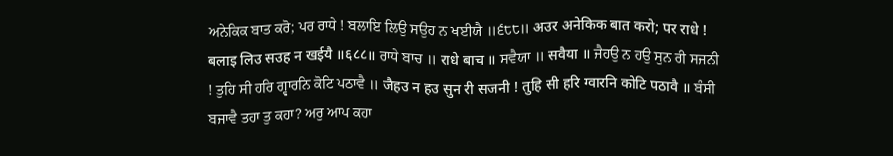ਅਨੇਕਿਕ ਬਾਤ ਕਰੋ; ਪਰ ਰਾਧੇ ! ਬਲਾਇ ਲਿਉ ਸਉਹ ਨ ਖਈਯੈ ॥੬੮੮॥ अउर अनेकिक बात करो; पर राधे ! बलाइ लिउ सउह न खईयै ॥६८८॥ ਰਾਧੇ ਬਾਚ ॥ राधे बाच ॥ ਸਵੈਯਾ ॥ सवैया ॥ ਜੈਹਉ ਨ ਹਉ ਸੁਨ ਰੀ ਸਜਨੀ ! ਤੁਹਿ ਸੀ ਹਰਿ ਗ੍ਵਾਰਨਿ ਕੋਟਿ ਪਠਾਵੈ ॥ जैहउ न हउ सुन री सजनी ! तुहि सी हरि ग्वारनि कोटि पठावै ॥ ਬੰਸੀ ਬਜਾਵੈ ਤਹਾ ਤੁ ਕਹਾ? ਅਰੁ ਆਪ ਕਹਾ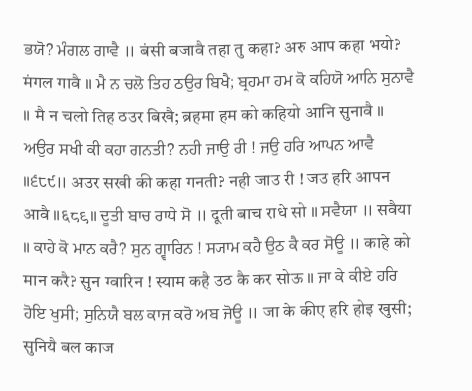ਭਯੋ? ਮੰਗਲ ਗਾਵੈ ॥ बंसी बजावै तहा तु कहा? अरु आप कहा भयो? मंगल गावै ॥ ਮੈ ਨ ਚਲੋ ਤਿਹ ਠਉਰ ਬਿਖੈ; ਬ੍ਰਹਮਾ ਹਮ ਕੋ ਕਹਿਯੋ ਆਨਿ ਸੁਨਾਵੈ ॥ मै न चलो तिह ठउर बिखै; ब्रहमा हम को कहियो आनि सुनावै ॥ ਅਉਰ ਸਖੀ ਕੀ ਕਹਾ ਗਨਤੀ? ਨਹੀ ਜਾਉ ਰੀ ! ਜਉ ਹਰਿ ਆਪਨ ਆਵੈ ॥੬੮੯॥ अउर सखी की कहा गनती? नही जाउ री ! जउ हरि आपन आवै ॥६८९॥ ਦੂਤੀ ਬਾਚ ਰਾਧੇ ਸੋ ॥ दूती बाच राधे सो ॥ ਸਵੈਯਾ ॥ सवैया ॥ ਕਾਹੇ ਕੋ ਮਾਨ ਕਰੈ? ਸੁਨ ਗ੍ਵਾਰਿਨ ! ਸ੍ਯਾਮ ਕਹੈ ਉਠ ਕੈ ਕਰ ਸੋਊ ॥ काहे को मान करै? सुन ग्वारिन ! स्याम कहै उठ कै कर सोऊ ॥ ਜਾ ਕੇ ਕੀਏ ਹਰਿ ਹੋਇ ਖੁਸੀ; ਸੁਨਿਯੈ ਬਲ ਕਾਜ ਕਰੋ ਅਬ ਜੋਊ ॥ जा के कीए हरि होइ खुसी; सुनियै बल काज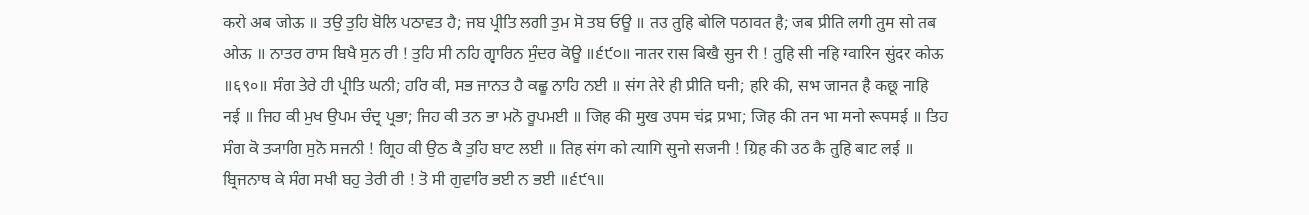करो अब जोऊ ॥ ਤਉ ਤੁਹਿ ਬੋਲਿ ਪਠਾਵਤ ਹੈ; ਜਬ ਪ੍ਰੀਤਿ ਲਗੀ ਤੁਮ ਸੋ ਤਬ ਓਊ ॥ तउ तुहि बोलि पठावत है; जब प्रीति लगी तुम सो तब ओऊ ॥ ਨਾਤਰ ਰਾਸ ਬਿਖੈ ਸੁਨ ਰੀ ! ਤੁਹਿ ਸੀ ਨਹਿ ਗ੍ਵਾਰਿਨ ਸੁੰਦਰ ਕੋਊ ॥੬੯੦॥ नातर रास बिखै सुन री ! तुहि सी नहि ग्वारिन सुंदर कोऊ ॥६९०॥ ਸੰਗ ਤੇਰੇ ਹੀ ਪ੍ਰੀਤਿ ਘਨੀ; ਹਰਿ ਕੀ, ਸਭ ਜਾਨਤ ਹੈ ਕਛੂ ਨਾਹਿ ਨਈ ॥ संग तेरे ही प्रीति घनी; हरि की, सभ जानत है कछू नाहि नई ॥ ਜਿਹ ਕੀ ਮੁਖ ਉਪਮ ਚੰਦ੍ਰ ਪ੍ਰਭਾ; ਜਿਹ ਕੀ ਤਨ ਭਾ ਮਨੋ ਰੂਪਮਈ ॥ जिह की मुख उपम चंद्र प्रभा; जिह की तन भा मनो रूपमई ॥ ਤਿਹ ਸੰਗ ਕੋ ਤ੍ਯਾਗਿ ਸੁਨੋ ਸਜਨੀ ! ਗ੍ਰਿਹ ਕੀ ਉਠ ਕੈ ਤੁਹਿ ਬਾਟ ਲਈ ॥ तिह संग को त्यागि सुनो सजनी ! ग्रिह की उठ कै तुहि बाट लई ॥ ਬ੍ਰਿਜਨਾਥ ਕੇ ਸੰਗ ਸਖੀ ਬਹੁ ਤੇਰੀ ਰੀ ! ਤੋ ਸੀ ਗੁਵਾਰਿ ਭਈ ਨ ਭਈ ॥੬੯੧॥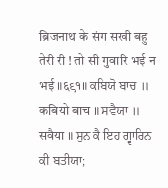ब्रिजनाथ के संग सखी बहु तेरी री ! तो सी गुवारि भई न भई ॥६९१॥ ਕਬਿਯੋ ਬਾਚ ॥ कबियो बाच ॥ ਸਵੈਯਾ ॥ सवैया ॥ ਸੁਨ ਕੈ ਇਹ ਗ੍ਵਾਰਿਨ ਕੀ ਬਤੀਯਾ;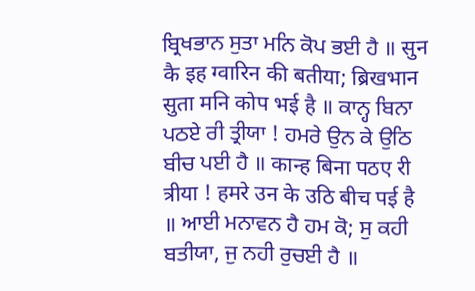ਬ੍ਰਿਖਭਾਨ ਸੁਤਾ ਮਨਿ ਕੋਪ ਭਈ ਹੈ ॥ सुन कै इह ग्वारिन की बतीया; ब्रिखभान सुता मनि कोप भई है ॥ ਕਾਨ੍ਹ ਬਿਨਾ ਪਠਏ ਰੀ ਤ੍ਰੀਯਾ ! ਹਮਰੇ ਉਨ ਕੇ ਉਠਿ ਬੀਚ ਪਈ ਹੈ ॥ कान्ह बिना पठए री त्रीया ! हमरे उन के उठि बीच पई है ॥ ਆਈ ਮਨਾਵਨ ਹੈ ਹਮ ਕੋ; ਸੁ ਕਹੀ ਬਤੀਯਾ, ਜੁ ਨਹੀ ਰੁਚਈ ਹੈ ॥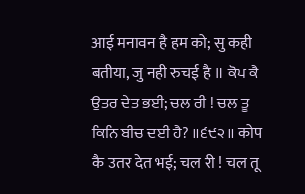आई मनावन है हम को; सु कही बतीया, जु नही रुचई है ॥ ਕੋਪ ਕੈ ਉਤਰ ਦੇਤ ਭਈ; ਚਲ ਰੀ ! ਚਲ ਤੂ ਕਿਨਿ ਬੀਚ ਦਈ ਹੈ? ॥੬੯੨॥ कोप कै उतर देत भई; चल री ! चल तू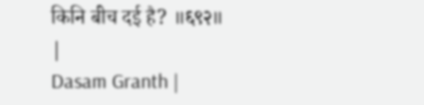किनि बीच दई है? ॥६९२॥ |
Dasam Granth |